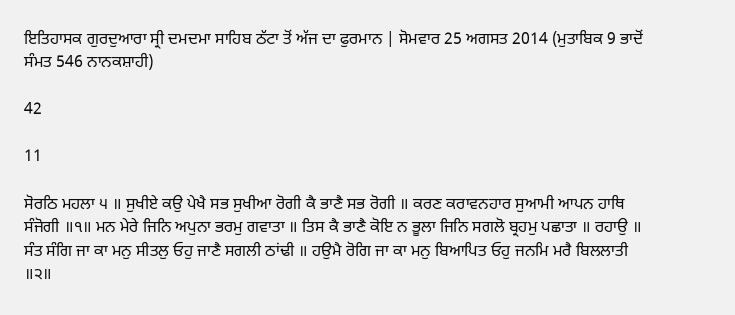ਇਤਿਹਾਸਕ ਗੁਰਦੁਆਰਾ ਸ੍ਰੀ ਦਮਦਮਾ ਸਾਹਿਬ ਠੱਟਾ ਤੋਂ ਅੱਜ ਦਾ ਫੁਰਮਾਨ | ਸੋਮਵਾਰ 25 ਅਗਸਤ 2014 (ਮੁਤਾਬਿਕ 9 ਭਾਦੋਂ ਸੰਮਤ 546 ਨਾਨਕਸ਼ਾਹੀ)

42

11

ਸੋਰਠਿ ਮਹਲਾ ੫ ॥ ਸੁਖੀਏ ਕਉ ਪੇਖੈ ਸਭ ਸੁਖੀਆ ਰੋਗੀ ਕੈ ਭਾਣੈ ਸਭ ਰੋਗੀ ॥ ਕਰਣ ਕਰਾਵਨਹਾਰ ਸੁਆਮੀ ਆਪਨ ਹਾਥਿ ਸੰਜੋਗੀ ॥੧॥ ਮਨ ਮੇਰੇ ਜਿਨਿ ਅਪੁਨਾ ਭਰਮੁ ਗਵਾਤਾ ॥ ਤਿਸ ਕੈ ਭਾਣੈ ਕੋਇ ਨ ਭੂਲਾ ਜਿਨਿ ਸਗਲੋ ਬ੍ਰਹਮੁ ਪਛਾਤਾ ॥ ਰਹਾਉ ॥ ਸੰਤ ਸੰਗਿ ਜਾ ਕਾ ਮਨੁ ਸੀਤਲੁ ਓਹੁ ਜਾਣੈ ਸਗਲੀ ਠਾਂਢੀ ॥ ਹਉਮੈ ਰੋਗਿ ਜਾ ਕਾ ਮਨੁ ਬਿਆਪਿਤ ਓਹੁ ਜਨਮਿ ਮਰੈ ਬਿਲਲਾਤੀ ॥੨॥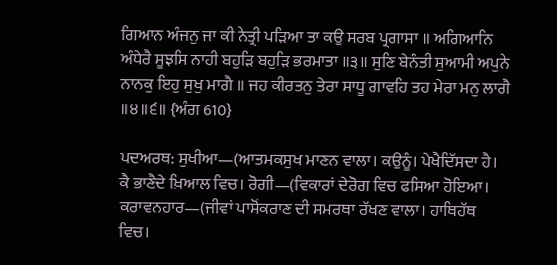ਗਿਆਨ ਅੰਜਨੁ ਜਾ ਕੀ ਨੇਤ੍ਰੀ ਪੜਿਆ ਤਾ ਕਉ ਸਰਬ ਪ੍ਰਗਾਸਾ ॥ ਅਗਿਆਨਿ ਅੰਧੇਰੈ ਸੂਝਸਿ ਨਾਹੀ ਬਹੁੜਿ ਬਹੁੜਿ ਭਰਮਾਤਾ ॥੩॥ ਸੁਣਿ ਬੇਨੰਤੀ ਸੁਆਮੀ ਅਪੁਨੇ ਨਾਨਕੁ ਇਹੁ ਸੁਖੁ ਮਾਗੈ ॥ ਜਹ ਕੀਰਤਨੁ ਤੇਰਾ ਸਾਧੂ ਗਾਵਹਿ ਤਹ ਮੇਰਾ ਮਨੁ ਲਾਗੈ ॥੪॥੬॥ {ਅੰਗ 610}

ਪਦਅਰਥ: ਸੁਖੀਆ—(ਆਤਮਕਸੁਖ ਮਾਣਨ ਵਾਲਾ। ਕਉਨੂੰ। ਪੇਖੈਦਿੱਸਦਾ ਹੈ। ਕੈ ਭਾਣੈਦੇ ਖ਼ਿਆਲ ਵਿਚ। ਰੋਗੀ—(ਵਿਕਾਰਾਂ ਦੇਰੋਗ ਵਿਚ ਫਸਿਆ ਹੋਇਆ। ਕਰਾਵਨਹਾਰ—(ਜੀਵਾਂ ਪਾਸੋਂਕਰਾਣ ਦੀ ਸਮਰਥਾ ਰੱਖਣ ਵਾਲਾ। ਹਾਥਿਹੱਥ ਵਿਚ।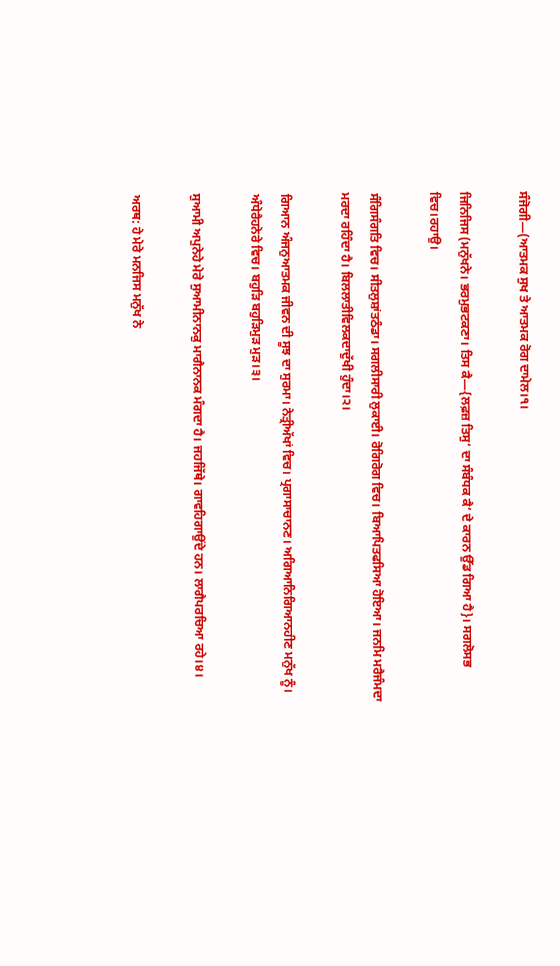ਸੰਜੋਗੀ—(ਆਤਮਕ ਸੁਖ ਤੇ ਆਤਮਕ ਰੋਗ ਦਾਮੇਲ।੧।

ਜਿਨਿਜਿਸ (ਮਨੁੱਖਨੇ। ਭਰਮੁਭਟਕਣਾ। ਤਿਸ ਕੈ—{ਲਫ਼ਜ਼ ਤਿਸੁ‘ ਦਾ ਸੰਬੰਧਕ ਕੈ‘ ਦੇ ਕਾਰਨ ਉੱਡ ਗਿਆ ਹੈ}। ਸਗਲੋਸਭ ਵਿਚ।ਰਹਾਉ।

ਸੰਗਿਸੰਗਤਿ ਵਿਚ। ਸੀਤਲੁਸ਼ਾਂਤਠੰਡਾ। ਸਗਲੀਸਾਰੀ ਲੁਕਾਈ। ਰੋਗਿਰੋਗ ਵਿਚ। ਬਿਆਪਿਤਫਸਿਆ ਹੋਇਆ। ਜਨਮਿ ਮਰੈਜੰਮਦਾ ਮਰਦਾ ਰਹਿੰਦਾ ਹੈ। ਬਿਲਲਾਤੀਵਿਲਕਦਾਦੁੱਖੀ ਹੁੰਦਾ।੨।

ਗਿਆਨ ਅੰਜਨੁਆਤਮਕ ਜੀਵਨ ਦੀ ਸੂਝ ਦਾ ਸੁਰਮਾ। ਨੇਤ੍ਰੀਅੱਖਾਂ ਵਿਚ। ਪ੍ਰਗਾਸਾਚਾਨਣ। ਅਗਿਆਨਿਗਿਆਨਹੀਣ ਮਨੁੱਖ ਨੂੰ। ਅੰਧੇਰੈਹਨੇਰੇ ਵਿਚ। ਬਹੁੜਿ ਬਹੁੜਿਮੁੜ ਮੁੜ।੩।

ਸੁਆਮੀ ਅਪੁਨੇਹੇ ਮੇਰੇ ਸੁਆਮੀਨਾਨਕੁ ਮਾਗੈਨਾਨਕ ਮੰਗਦਾ ਹੈ। ਜਹਜਿੱਥੇ। ਗਾਵਹਿਗਾਉਂਦੇ ਹਨ। ਲਾਗੈਪਰਚਿਆ ਰਹੇ।੪।

ਅਰਥ: ਹੇ ਮੇਰੇ ਮਨਜਿਸ ਮਨੁੱਖ ਨੇ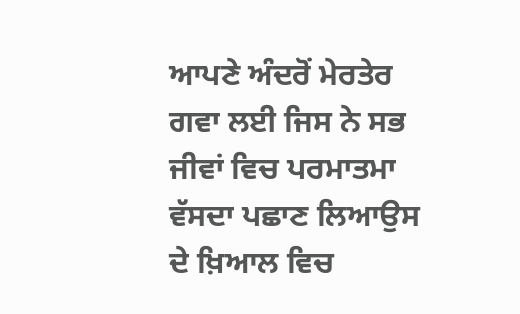ਆਪਣੇ ਅੰਦਰੋਂ ਮੇਰਤੇਰ ਗਵਾ ਲਈ ਜਿਸ ਨੇ ਸਭ ਜੀਵਾਂ ਵਿਚ ਪਰਮਾਤਮਾ ਵੱਸਦਾ ਪਛਾਣ ਲਿਆਉਸ ਦੇ ਖ਼ਿਆਲ ਵਿਚ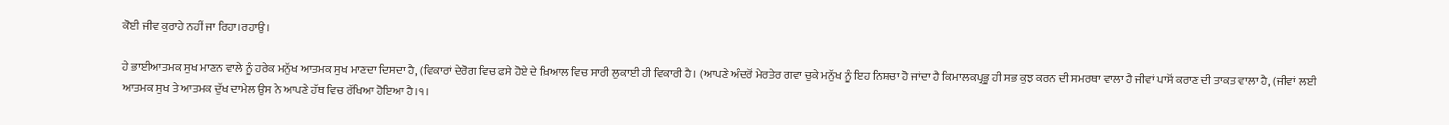ਕੋਈ ਜੀਵ ਕੁਰਾਹੇ ਨਹੀਂ ਜਾ ਰਿਹਾ।ਰਹਾਉ।

ਹੇ ਭਾਈਆਤਮਕ ਸੁਖ ਮਾਣਨ ਵਾਲੇ ਨੂੰ ਹਰੇਕ ਮਨੁੱਖ ਆਤਮਕ ਸੁਖ ਮਾਣਦਾ ਦਿਸਦਾ ਹੈ, (ਵਿਕਾਰਾਂ ਦੇਰੋਗ ਵਿਚ ਫਸੇ ਹੋਏ ਦੇ ਖ਼ਿਆਲ ਵਿਚ ਸਾਰੀ ਲੁਕਾਈ ਹੀ ਵਿਕਾਰੀ ਹੈ। (ਆਪਣੇ ਅੰਦਰੋਂ ਮੇਰਤੇਰ ਗਵਾ ਚੁਕੇ ਮਨੁੱਖ ਨੂੰ ਇਹ ਨਿਸ਼ਚਾ ਹੋ ਜਾਂਦਾ ਹੈ ਕਿਮਾਲਕਪ੍ਰਭੂ ਹੀ ਸਭ ਕੁਝ ਕਰਨ ਦੀ ਸਮਰਥਾ ਵਾਲਾ ਹੈ ਜੀਵਾਂ ਪਾਸੋਂ ਕਰਾਣ ਦੀ ਤਾਕਤ ਵਾਲਾ ਹੈ, (ਜੀਵਾਂ ਲਈ ਆਤਮਕ ਸੁਖ ਤੇ ਆਤਮਕ ਦੁੱਖ ਦਾਮੇਲ ਉਸ ਨੇ ਆਪਣੇ ਹੱਥ ਵਿਚ ਰੱਖਿਆ ਹੋਇਆ ਹੈ।੧।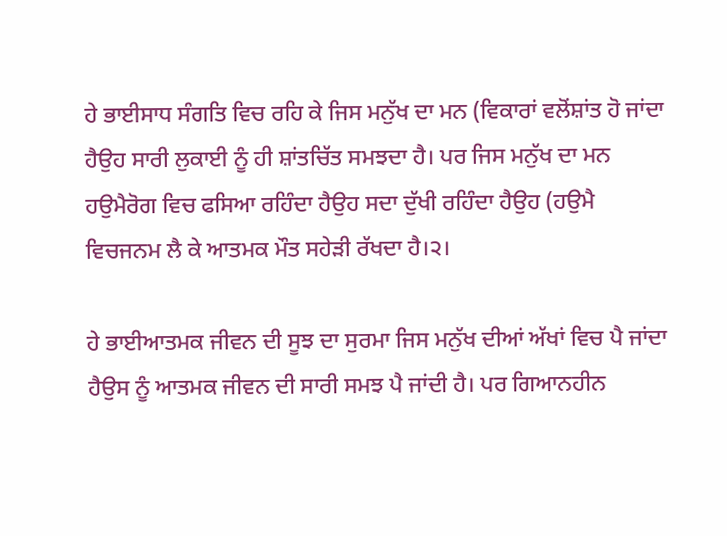ਹੇ ਭਾਈਸਾਧ ਸੰਗਤਿ ਵਿਚ ਰਹਿ ਕੇ ਜਿਸ ਮਨੁੱਖ ਦਾ ਮਨ (ਵਿਕਾਰਾਂ ਵਲੋਂਸ਼ਾਂਤ ਹੋ ਜਾਂਦਾ ਹੈਉਹ ਸਾਰੀ ਲੁਕਾਈ ਨੂੰ ਹੀ ਸ਼ਾਂਤਚਿੱਤ ਸਮਝਦਾ ਹੈ। ਪਰ ਜਿਸ ਮਨੁੱਖ ਦਾ ਮਨ ਹਉਮੈਰੋਗ ਵਿਚ ਫਸਿਆ ਰਹਿੰਦਾ ਹੈਉਹ ਸਦਾ ਦੁੱਖੀ ਰਹਿੰਦਾ ਹੈਉਹ (ਹਉਮੈ ਵਿਚਜਨਮ ਲੈ ਕੇ ਆਤਮਕ ਮੌਤ ਸਹੇੜੀ ਰੱਖਦਾ ਹੈ।੨।

ਹੇ ਭਾਈਆਤਮਕ ਜੀਵਨ ਦੀ ਸੂਝ ਦਾ ਸੁਰਮਾ ਜਿਸ ਮਨੁੱਖ ਦੀਆਂ ਅੱਖਾਂ ਵਿਚ ਪੈ ਜਾਂਦਾ ਹੈਉਸ ਨੂੰ ਆਤਮਕ ਜੀਵਨ ਦੀ ਸਾਰੀ ਸਮਝ ਪੈ ਜਾਂਦੀ ਹੈ। ਪਰ ਗਿਆਨਹੀਨ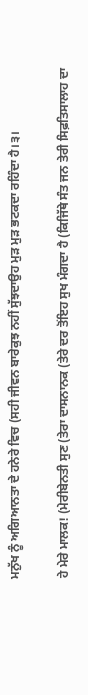ਮਨੁੱਖ ਨੂੰ ਅਗਿਆਨਤਾ ਦੇ ਹਨੇਰੇ ਵਿਚ (ਸਹੀ ਜੀਵਨ ਬਾਰੇਕੁਝ ਨਹੀਂ ਸੁੱਝਦਾਉਹ ਮੁੜ ਮੁੜ ਭਟਕਦਾ ਰਹਿੰਦਾ ਹੈ।੩।

ਹੇ ਮੇਰੇ ਮਾਲਕ! (ਮੇਰੀਬੇਨਤੀ ਸੁਣ (ਤੇਰਾ ਦਾਸਨਾਨਕ (ਤੇਰੇ ਦਰ ਤੋਂਇਹ ਸੁਖ ਮੰਗਦਾ ਹੈ (ਕਿਜਿੱਥੇ ਸੰਤ ਜਨ ਤੇਰੀ ਸਿਫ਼ਤਿਸਾਲਾਹ ਦਾ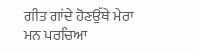ਗੀਤ ਗਾਂਦੇ ਹੋਣਉੱਥੇ ਮੇਰਾ ਮਨ ਪਰਚਿਆ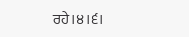ਰਹੇ।੪।੬।